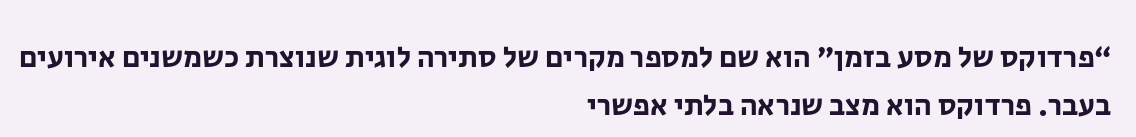“פרדוקס של מסע בזמן” הוא שם למספר מקרים של סתירה לוגית שנוצרת כשמשנים אירועים בעבר. פרדוקס הוא מצב שנראה בלתי אפשרי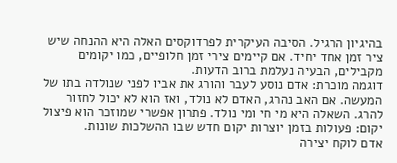בהיגיון הרגיל. הסיבה העיקרית לפרדוקסים האלה היא ההנחה שיש ציר זמן אחד יחיד. אם קיימים צירי זמן חלופיים, כמו יקומים מקבילים, הבעיה נעלמת ברוב הדעות.
דוגמה מוכרת: אדם נוסע לעבר והורג את אביו לפני שנולדה בתו של המעשה. אם האב נהרג, האדם לא נולד, ואז הוא לא יכול לחזור להרג. השאלה היא מי חי ומי נולד. פתרון אפשרי שמוזכר הוא פיצול יקום: פעולות בזמן יוצרות יקום חדש שבו ההשלכות שונות.
אדם לוקח יצירה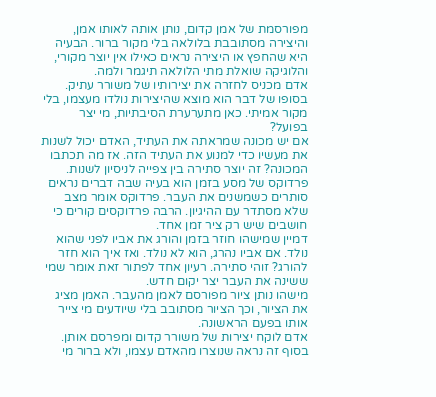מפורסמת של אמן קדום, נותן אותה לאותו אמן, והיצירה מסתובבת בלולאה בלי מקור ברור. הבעיה היא שהחפץ או היצירה נראים כאילו אין יוצר מקורי, והלוגיקה שואלת מתי הלולאה תיגמר ולמה.
אדם מכניס לחזרה את יצירותיו של משורר עתיק. בסופו של דבר הוא מוצא שהיצירות נולדו מעצמו, בלי מקור אמיתי. כאן מתערערת הסיבתיות, מי יצר בפועל?
אם יש מכונה שמראתה את העתיד, האדם יכול לשנות את מעשיו כדי למנוע את העתיד הזה. אז מה תכתבו המכונה? זה יוצר סתירה בין צפייה לניסיון לשנות.
פרדוקס של מסע בזמן הוא בעיה שבה דברים נראים סותרים כשמשנים את העבר. פרדוקס אומר מצב שלא מסתדר עם ההיגיון. הרבה פרדוקסים קורים כי חושבים שיש רק ציר זמן אחד.
דמיין שמישהו חוזר בזמן והורג את אביו לפני שהוא נולד. אם אביו נהרג, הוא לא נולד. ואז איך הוא חזר להורג? זוהי סתירה. רעיון אחד לפתור זאת אומר שמי ששינה את העבר יצר יקום חדש.
מישהו נותן ציור מפורסם לאמן מהעבר. האמן מציג את הציור, וכך הציור מסתובב בלי שיודעים מי צייר אותו בפעם הראשונה.
אדם לוקח יצירות של משורר קדום ומפרסם אותן. בסוף זה נראה שנוצרו מהאדם עצמו, ולא ברור מי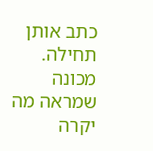כתב אותן תחילה.
מכונה שמראה מה יקרה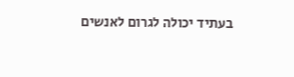בעתיד יכולה לגרום לאנשים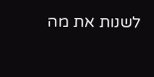לשנות את מה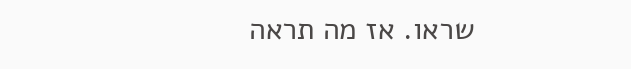שראו. אז מה תראה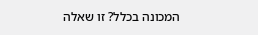המכונה בכלל? זו שאלה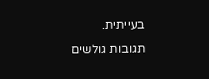בעייתית.
תגובות גולשים